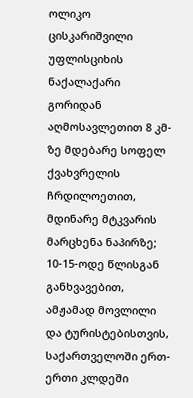ოლიკო ცისკარიშვილი
უფლისციხის ნაქალაქარი გორიდან აღმოსავლეთით 8 კმ-ზე მდებარე სოფელ ქვახვრელის ჩრდილოეთით, მდინარე მტკვარის მარცხენა ნაპირზე; 10-15-ოდე წლისგან განხვავებით, ამჟამად მოვლილი და ტურისტებისთვის, საქართველოში ერთ-ერთი კლდეში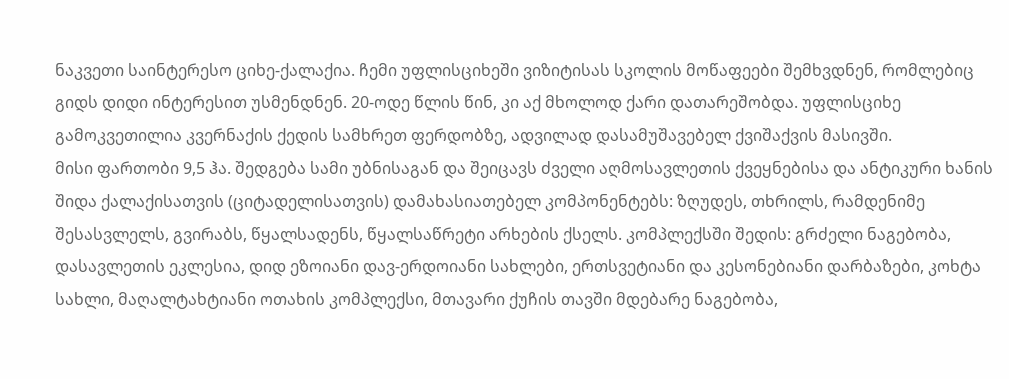ნაკვეთი საინტერესო ციხე-ქალაქია. ჩემი უფლისციხეში ვიზიტისას სკოლის მოწაფეები შემხვდნენ, რომლებიც გიდს დიდი ინტერესით უსმენდნენ. 20-ოდე წლის წინ, კი აქ მხოლოდ ქარი დათარეშობდა. უფლისციხე გამოკვეთილია კვერნაქის ქედის სამხრეთ ფერდობზე, ადვილად დასამუშავებელ ქვიშაქვის მასივში.
მისი ფართობი 9,5 ჰა. შედგება სამი უბნისაგან და შეიცავს ძველი აღმოსავლეთის ქვეყნებისა და ანტიკური ხანის შიდა ქალაქისათვის (ციტადელისათვის) დამახასიათებელ კომპონენტებს: ზღუდეს, თხრილს, რამდენიმე შესასვლელს, გვირაბს, წყალსადენს, წყალსაწრეტი არხების ქსელს. კომპლექსში შედის: გრძელი ნაგებობა, დასავლეთის ეკლესია, დიდ ეზოიანი დავ-ერდოიანი სახლები, ერთსვეტიანი და კესონებიანი დარბაზები, კოხტა სახლი, მაღალტახტიანი ოთახის კომპლექსი, მთავარი ქუჩის თავში მდებარე ნაგებობა,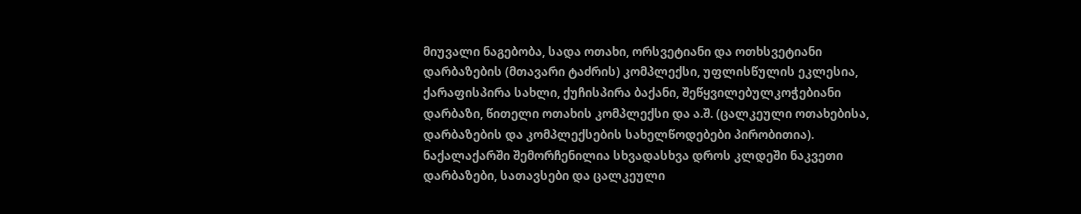მიუვალი ნაგებობა, სადა ოთახი, ორსვეტიანი და ოთხსვეტიანი დარბაზების (მთავარი ტაძრის) კომპლექსი, უფლისწულის ეკლესია, ქარაფისპირა სახლი, ქუჩისპირა ბაქანი, შეწყვილებულკოჭებიანი დარბაზი, წითელი ოთახის კომპლექსი და ა.შ. (ცალკეული ოთახებისა, დარბაზების და კომპლექსების სახელწოდებები პირობითია).
ნაქალაქარში შემორჩენილია სხვადასხვა დროს კლდეში ნაკვეთი დარბაზები, სათავსები და ცალკეული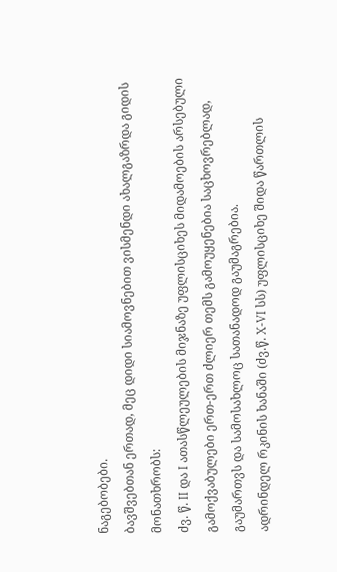ნაგებობები.
ბავშვებთან ერთად, მეც დიდი სიამოვნებით ვისმენდი ახალგაზრდა გიდის მონათხრობს:
ძვ. წ. II და I ათასწლეულების მიჯნაზე უფლისციხეს მიდამოების არსებული გამოქვაბულები ერთ-ერთ ძლიერ თემს გამოუყენებია საცხოვრებლად, გაუმართვს და სამოსახლოც სათანადოდ გაუმაგრებია.
ადრინდელ რკინის ხანაში (ძვ.წ. X-VI სს) უფლისციხე შიდა წართლის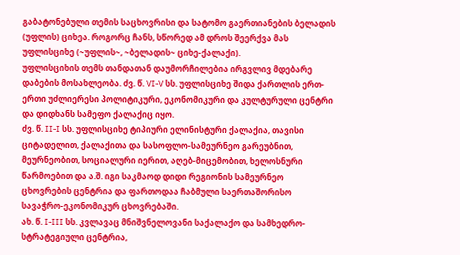გაბატონებული თემის საცხოვრისი და სატომო გაერთიანების ბელადის (უფლის) ციხეა. როგორც ჩანს, სწორედ ამ დროს შეერქვა მას უფლისციხე (~უფლის~, ~ბელადის~ ციხე-ქალაქი).
უფლისციხის თემს თანდათან დაუმორჩილებია ირგვლივ მდებარე დაბების მოსახლეობა. ძვ. წ. VI-V სს. უფლისციხე შიდა ქართლის ერთ-ერთი უძლიერესი პოლიტიკური, ეკონომიკური და კულტურული ცენტრი და დიდხანს სამეფო ქალაქიც იყო.
ძვ. წ. II-I სს. უფლისციხე ტიპიური ელინისტური ქალაქია, თავისი ციტადელით, ქალაქითა და სასოფლო-სამეურნეო გარეუბნით, მეურნეობით, სოციალური იერით, აღებ-მიცემობით, ხელოსნური წარმოებით და ა.შ. იგი საკმაოდ დიდი რეგიონის სამეურნეო ცხოვრების ცენტრია და ფართოდაა ჩაბმული საერთაშორისო სავაჭრო-ეკონომიკურ ცხოვრებაში.
ახ. წ. I-III სს. კვლავაც მნიშვნელოვანი საქალაქო და სამხედრო-სტრატეგიული ცენტრია,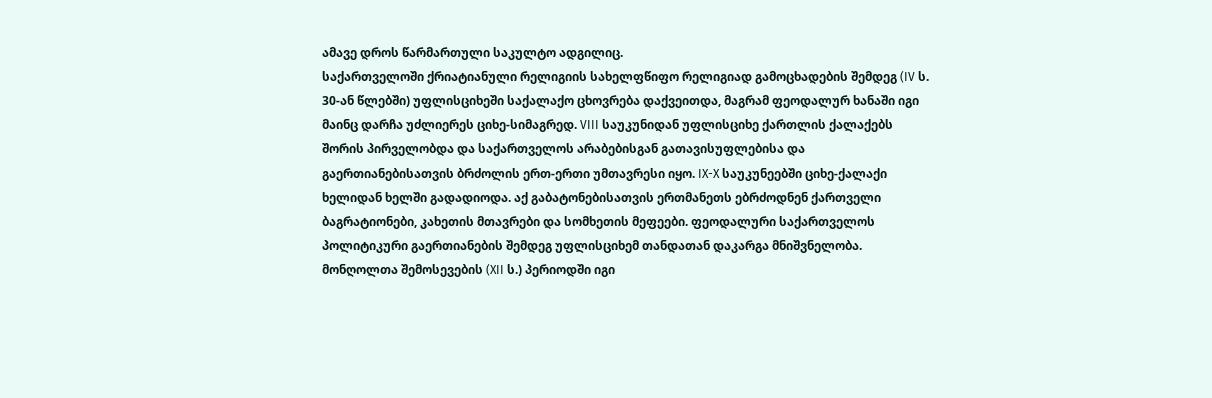ამავე დროს წარმართული საკულტო ადგილიც.
საქართველოში ქრიატიანული რელიგიის სახელფწიფო რელიგიად გამოცხადების შემდეგ (IV ს. 30-ან წლებში) უფლისციხეში საქალაქო ცხოვრება დაქვეითდა, მაგრამ ფეოდალურ ხანაში იგი მაინც დარჩა უძლიერეს ციხე-სიმაგრედ. VIII საუკუნიდან უფლისციხე ქართლის ქალაქებს შორის პირველობდა და საქართველოს არაბებისგან გათავისუფლებისა და გაერთიანებისათვის ბრძოლის ერთ-ერთი უმთავრესი იყო. IX-X საუკუნეებში ციხე-ქალაქი ხელიდან ხელში გადადიოდა. აქ გაბატონებისათვის ერთმანეთს ებრძოდნენ ქართველი ბაგრატიონები, კახეთის მთავრები და სომხეთის მეფეები. ფეოდალური საქართველოს პოლიტიკური გაერთიანების შემდეგ უფლისციხემ თანდათან დაკარგა მნიშვნელობა. მონღოლთა შემოსევების (XII ს.) პერიოდში იგი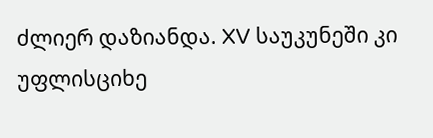ძლიერ დაზიანდა. XV საუკუნეში კი უფლისციხე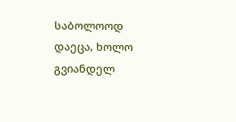საბოლოოდ დაეცა, ხოლო გვიანდელ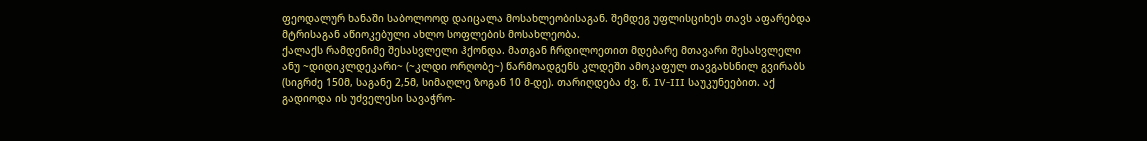ფეოდალურ ხანაში საბოლოოდ დაიცალა მოსახლეობისაგან. შემდეგ უფლისციხეს თავს აფარებდა მტრისაგან აწიოკებული ახლო სოფლების მოსახლეობა.
ქალაქს რამდენიმე შესასვლელი ჰქონდა. მათგან ჩრდილოეთით მდებარე მთავარი შესასვლელი ანუ ~დიდიკლდეკარი~ (~კლდი ორღობე~) წარმოადგენს კლდეში ამოკაფულ თავგახსნილ გვირაბს (სიგრძე 150მ, საგანე 2,5მ, სიმაღლე ზოგან 10 მ-დე). თარიღდება ძვ. წ. IV-III საუკუნეებით. აქ გადიოდა ის უძველესი სავაჭრო-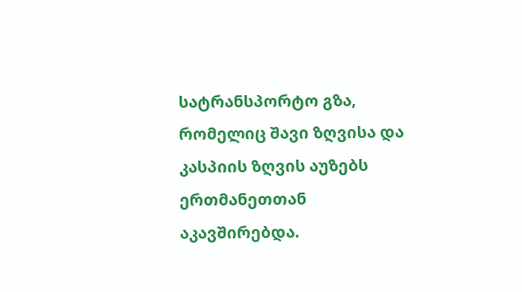სატრანსპორტო გზა, რომელიც შავი ზღვისა და კასპიის ზღვის აუზებს ერთმანეთთან აკავშირებდა.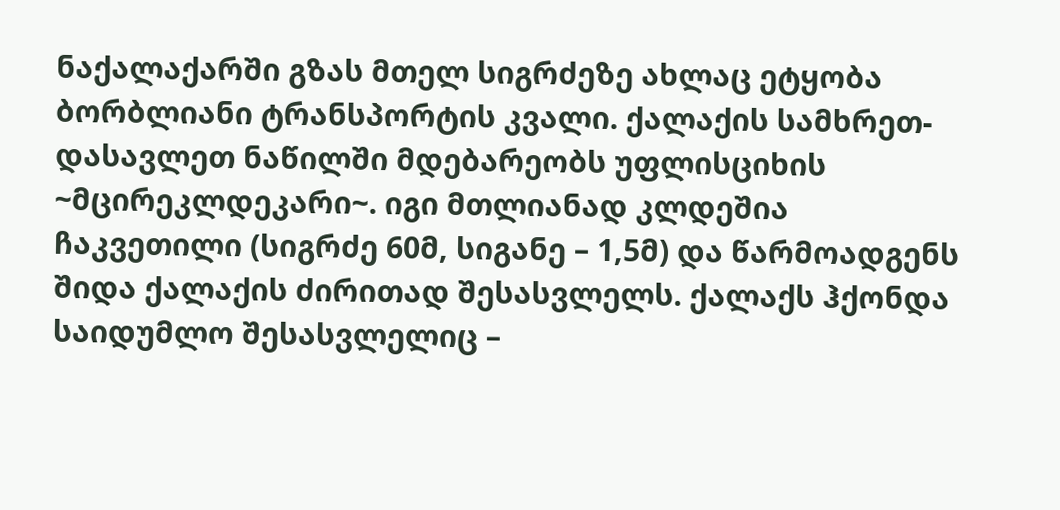ნაქალაქარში გზას მთელ სიგრძეზე ახლაც ეტყობა ბორბლიანი ტრანსპორტის კვალი. ქალაქის სამხრეთ-დასავლეთ ნაწილში მდებარეობს უფლისციხის ~მცირეკლდეკარი~. იგი მთლიანად კლდეშია ჩაკვეთილი (სიგრძე 60მ, სიგანე – 1,5მ) და წარმოადგენს შიდა ქალაქის ძირითად შესასვლელს. ქალაქს ჰქონდა საიდუმლო შესასვლელიც –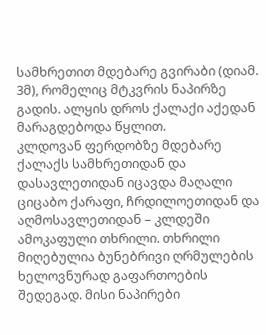სამხრეთით მდებარე გვირაბი (დიამ. 3მ), რომელიც მტკვრის ნაპირზე გადის. ალყის დროს ქალაქი აქედან მარაგდებოდა წყლით.
კლდოვან ფერდობზე მდებარე ქალაქს სამხრეთიდან და დასავლეთიდან იცავდა მაღალი ციცაბო ქარაფი, ჩრდილოეთიდან და აღმოსავლეთიდან – კლდეში ამოკაფული თხრილი. თხრილი მიღებულია ბუნებრივი ღრმულების ხელოვნურად გაფართოების შედეგად. მისი ნაპირები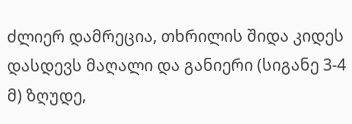ძლიერ დამრეცია, თხრილის შიდა კიდეს დასდევს მაღალი და განიერი (სიგანე 3-4 მ) ზღუდე,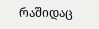რაშიდაც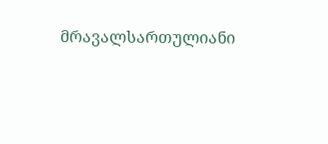მრავალსართულიანი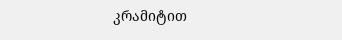კრამიტით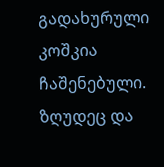გადახურული კოშკია ჩაშენებული. ზღუდეც და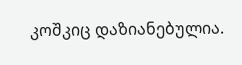კოშკიც დაზიანებულია.